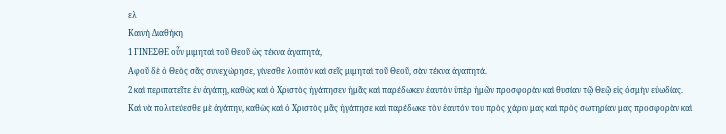ελ
Καινή Διαθήκη
1 ΓΙΝΕΣΘΕ οὖν μιμηταὶ τοῦ Θεοῦ ὡς τέκνα ἀγαπητά,
Αφοῦ δὲ ὁ Θεὸς σᾶς συνεχώρησε, γίνεσθε λοιπὸν καὶ σεῖς μιμηταὶ τοῦ Θεοῦ, σὰν τέκνα ἀγαπητά.
2 καὶ περιπατεῖτε ἐν ἀγάπῃ, καθὼς καὶ ὁ Χριστὸς ἠγάπησεν ἡμᾶς καὶ παρέδωκεν ἑαυτὸν ὑπὲρ ἡμῶν προσφορὰν καὶ θυσίαν τῷ Θεῷ εἰς ὀσμὴν εὐωδίας.
Καὶ νὰ πολιτεύεσθε μὲ ἀγάπην, καθὼς καὶ ὁ Χριστὸς μᾶς ἠγάπησε καὶ παρέδωκε τὸν ἑαυτόν του πρὸς χάριν μας καὶ πρὸς σωτηρίαν μας προσφορὰν καὶ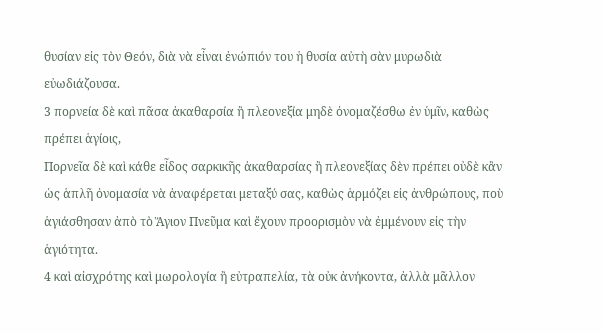θυσίαν εἰς τὸν Θεόν, διὰ νὰ εἶναι ἐνώπιόν του ἡ θυσία αὐτὴ σὰν μυρωδιὰ εὐωδιάζουσα.
3 πορνεία δὲ καὶ πᾶσα ἀκαθαρσία ἢ πλεονεξία μηδὲ ὀνομαζέσθω ἐν ὑμῖν, καθὼς πρέπει ἁγίοις,
Πορνεῖα δὲ καὶ κάθε εἶδος σαρκικῆς ἀκαθαρσίας ἢ πλεονεξίας δὲν πρέπει οὐδὲ κἂν ὡς ἁπλῆ ὀνομασία νὰ ἀναφέρεται μεταξύ σας, καθὼς ἁρμόζει εἰς ἀνθρώπους, ποὺ ἁγιάσθησαν ἀπὸ τὸ Ἅγιον Πνεῦμα καὶ ἔχουν προορισμὸν νὰ ἐμμένουν εἰς τὴν ἁγιότητα.
4 καὶ αἰσχρότης καὶ μωρολογία ἢ εὐτραπελία, τὰ οὐκ ἀνήκοντα, ἀλλὰ μᾶλλον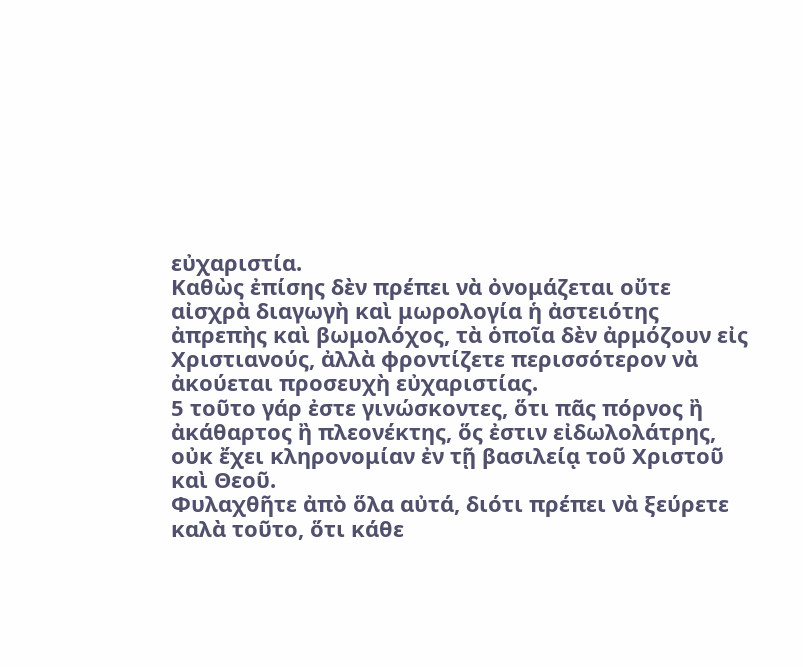εὐχαριστία.
Καθὼς ἐπίσης δὲν πρέπει νὰ ὀνομάζεται οὔτε αἰσχρὰ διαγωγὴ καὶ μωρολογία ἡ ἀστειότης ἀπρεπὴς καὶ βωμολόχος, τὰ ὁποῖα δὲν ἀρμόζουν εἰς Χριστιανούς, ἀλλὰ φροντίζετε περισσότερον νὰ ἀκούεται προσευχὴ εὐχαριστίας.
5 τοῦτο γάρ ἐστε γινώσκοντες, ὅτι πᾶς πόρνος ἢ ἀκάθαρτος ἢ πλεονέκτης, ὅς ἐστιν εἰδωλολάτρης, οὐκ ἔχει κληρονομίαν ἐν τῇ βασιλείᾳ τοῦ Χριστοῦ καὶ Θεοῦ.
Φυλαχθῆτε ἀπὸ ὅλα αὐτά, διότι πρέπει νὰ ξεύρετε καλὰ τοῦτο, ὅτι κάθε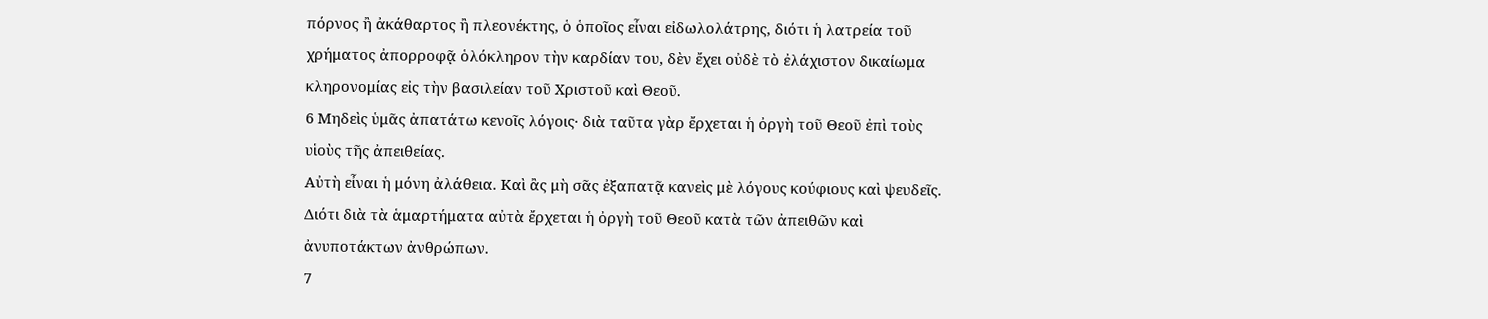πόρνος ἢ ἀκάθαρτος ἢ πλεονέκτης, ὁ ὁποῖος εἶναι εἰδωλολάτρης, διότι ἡ λατρεία τοῦ χρήματος ἀπορροφᾷ ὁλόκληρον τὴν καρδίαν του, δὲν ἔχει οὐδὲ τὸ ἐλάχιστον δικαίωμα κληρονομίας εἰς τὴν βασιλείαν τοῦ Χριστοῦ καὶ Θεοῦ.
6 Μηδεὶς ὑμᾶς ἀπατάτω κενοῖς λόγοις· διὰ ταῦτα γὰρ ἔρχεται ἡ ὀργὴ τοῦ Θεοῦ ἐπὶ τοὺς υἱοὺς τῆς ἀπειθείας.
Αὐτὴ εἶναι ἡ μόνη ἀλάθεια. Καὶ ἂς μὴ σᾶς ἐξαπατᾷ κανεὶς μὲ λόγους κούφιους καὶ ψευδεῖς. Διότι διὰ τὰ ἁμαρτήματα αὐτὰ ἔρχεται ἡ ὀργὴ τοῦ Θεοῦ κατὰ τῶν ἀπειθῶν καὶ ἀνυποτάκτων ἀνθρώπων.
7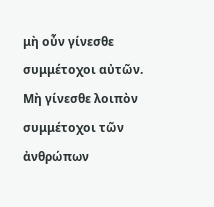μὴ οὖν γίνεσθε συμμέτοχοι αὐτῶν.
Μὴ γίνεσθε λοιπὸν συμμέτοχοι τῶν ἀνθρώπων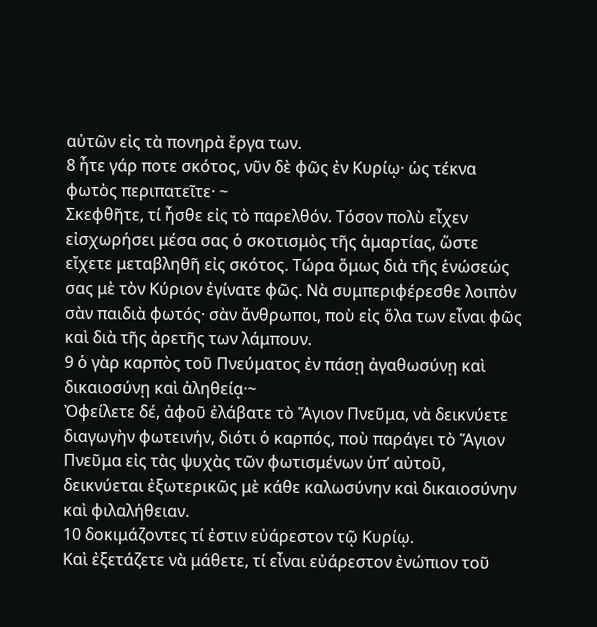αὐτῶν εἰς τὰ πονηρὰ ἔργα των.
8 ἦτε γάρ ποτε σκότος, νῦν δὲ φῶς ἐν Κυρίῳ· ὡς τέκνα φωτὸς περιπατεῖτε· ~
Σκεφθῆτε, τί ἦσθε εἰς τὸ παρελθόν. Τόσον πολὺ εἶχεν εἰσχωρήσει μέσα σας ὁ σκοτισμὸς τῆς ἁμαρτίας, ὥστε εἴχετε μεταβληθῆ εἰς σκότος. Τώρα ὅμως διὰ τῆς ἑνώσεώς σας μὲ τὸν Κύριον ἐγίνατε φῶς. Νὰ συμπεριφέρεσθε λοιπὸν σὰν παιδιὰ φωτός· σὰν ἄνθρωποι, ποὺ εἰς ὅλα των εἶναι φῶς καὶ διὰ τῆς ἀρετῆς των λάμπουν.
9 ὁ γὰρ καρπὸς τοῦ Πνεύματος ἐν πάσῃ ἀγαθωσύνῃ καὶ δικαιοσύνῃ καὶ ἀληθείᾳ·~
Ὀφείλετε δέ, ἀφοῦ ἐλάβατε τὸ Ἅγιον Πνεῦμα, νὰ δεικνύετε διαγωγὴν φωτεινήν, διότι ὁ καρπός, ποὺ παράγει τὸ Ἅγιον Πνεῦμα εἰς τὰς ψυχὰς τῶν φωτισμένων ὑπ’ αὐτοῦ, δεικνύεται ἐξωτερικῶς μὲ κάθε καλωσύνην καὶ δικαιοσύνην καὶ φιλαλήθειαν.
10 δοκιμάζοντες τί ἐστιν εὐάρεστον τῷ Κυρίῳ.
Καὶ ἐξετάζετε νὰ μάθετε, τί εἶναι εὐάρεστον ἐνώπιον τοῦ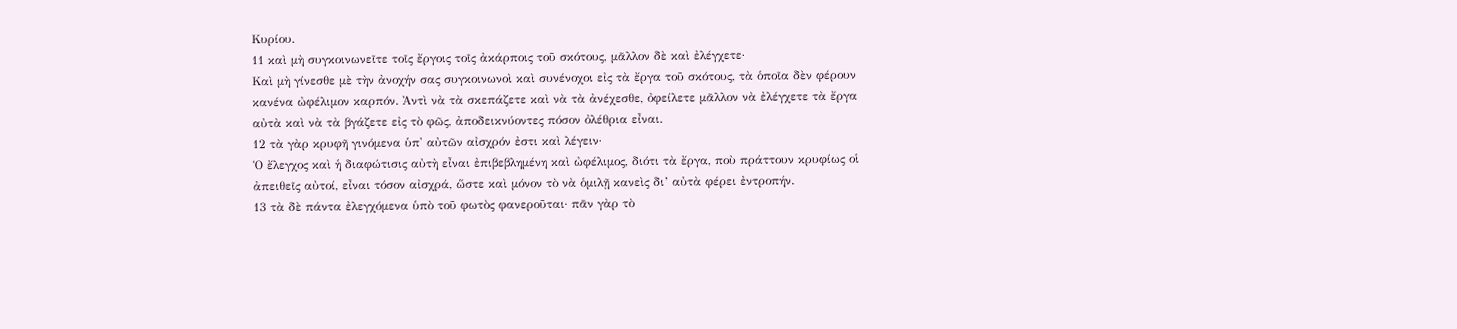Κυρίου.
11 καὶ μὴ συγκοινωνεῖτε τοῖς ἔργοις τοῖς ἀκάρποις τοῦ σκότους, μᾶλλον δὲ καὶ ἐλέγχετε·
Καὶ μὴ γίνεσθε μὲ τὴν ἀνοχήν σας συγκοινωνοὶ καὶ συνένοχοι εἰς τὰ ἔργα τοῦ σκότους, τὰ ὁποῖα δὲν φέρουν κανένα ὠφέλιμον καρπόν. Ἀντὶ νὰ τὰ σκεπάζετε καὶ νὰ τὰ ἀνέχεσθε, ὀφείλετε μᾶλλον νὰ ἐλέγχετε τὰ ἔργα αὐτὰ καὶ νὰ τὰ βγάζετε εἰς τὸ φῶς, ἀποδεικνύοντες πόσον ὀλέθρια εἶναι.
12 τὰ γὰρ κρυφῆ γινόμενα ὑπ' αὐτῶν αἰσχρόν ἐστι καὶ λέγειν·
Ὁ ἔλεγχος καὶ ἡ διαφώτισις αὐτὴ εἶναι ἐπιβεβλημένη καὶ ὠφέλιμος, διότι τὰ ἔργα, ποὺ πράττουν κρυφίως οἱ ἀπειθεῖς αὐτοί, εἶναι τόσον αἰσχρά, ὥστε καὶ μόνον τὸ νὰ ὁμιλῇ κανεὶς δι’ αὐτὰ φέρει ἐντροπήν.
13 τὰ δὲ πάντα ἐλεγχόμενα ὑπὸ τοῦ φωτὸς φανεροῦται· πᾶν γὰρ τὸ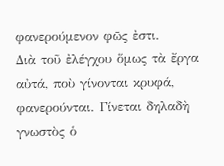φανερούμενον φῶς ἐστι.
Διὰ τοῦ ἐλέγχου ὅμως τὰ ἔργα αὐτά, ποὺ γίνονται κρυφά, φανερούνται. Γίνεται δηλαδὴ γνωστὸς ὁ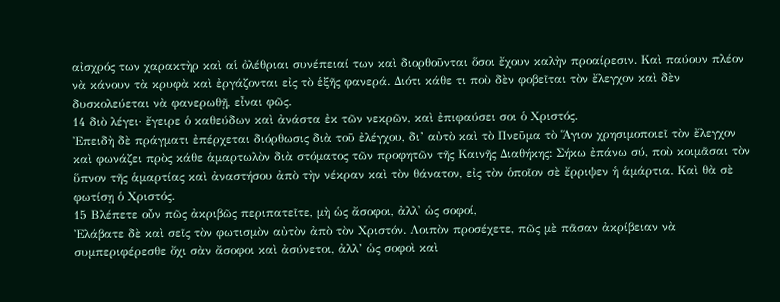αἰσχρός των χαρακτὴρ καὶ αἱ ὀλέθριαι συνέπειαί των καὶ διορθοῦνται ὅσοι ἔχουν καλὴν προαίρεσιν. Καὶ παύουν πλέον νὰ κάνουν τὰ κρυφὰ καὶ ἐργάζονται εἰς τὸ ἑξῆς φανερά. Διότι κάθε τι ποὺ δὲν φοβεῖται τὸν ἔλεγχον καὶ δὲν δυσκολεύεται νὰ φανερωθῇ, εἶναι φῶς.
14 διὸ λέγει· ἔγειρε ὁ καθεύδων καὶ ἀνάστα ἐκ τῶν νεκρῶν, καὶ ἐπιφαύσει σοι ὁ Χριστός.
Ἐπειδὴ δὲ πράγματι ἐπέρχεται διόρθωσις διὰ τοῦ ἐλέγχου, δι’ αὐτὸ καὶ τὸ Πνεῦμα τὸ Ἅγιον χρησιμοποιεῖ τὸν ἔλεγχον καὶ φωνάζει πρὸς κάθε ἁμαρτωλὸν διὰ στόματος τῶν προφητῶν τῆς Καινῆς Διαθήκης: Σήκω ἐπάνω σύ, ποὺ κοιμᾶσαι τὸν ὕπνον τῆς ἁμαρτίας καὶ ἀναστήσου ἀπὸ τὴν νέκραν καὶ τὸν θάνατον, εἰς τὸν ὁποῖον σὲ ἔρριψεν ἡ ἁμάρτια. Καὶ θὰ σὲ φωτίσῃ ὁ Χριστός.
15 Βλέπετε οὖν πῶς ἀκριβῶς περιπατεῖτε, μὴ ὡς ἄσοφοι, ἀλλ' ὡς σοφοί,
Ἐλάβατε δὲ καὶ σεῖς τὸν φωτισμὸν αὐτὸν ἀπὸ τὸν Χριστόν. Λοιπὸν προσέχετε, πῶς μὲ πᾶσαν ἀκρίβειαν νὰ συμπεριφέρεσθε ὄχι σὰν ἄσοφοι καὶ ἀσύνετοι, ἀλλ’ ὡς σοφοὶ καὶ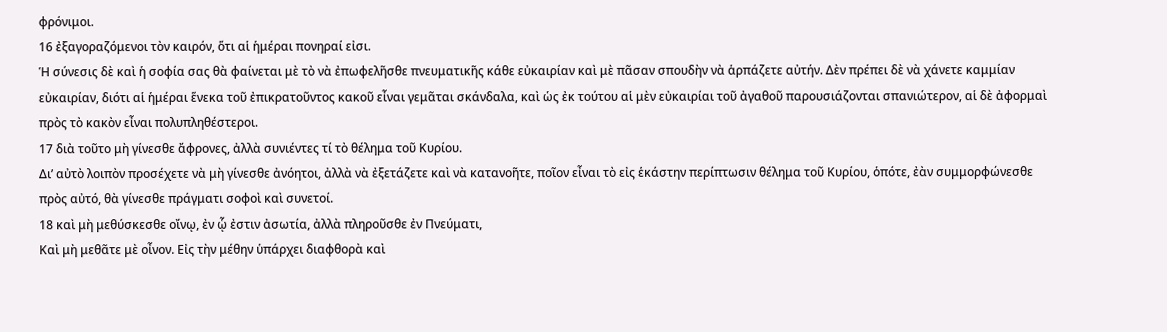φρόνιμοι.
16 ἐξαγοραζόμενοι τὸν καιρόν, ὅτι αἱ ἡμέραι πονηραί εἰσι.
Ἡ σύνεσις δὲ καὶ ἡ σοφία σας θὰ φαίνεται μὲ τὸ νὰ ἐπωφελῆσθε πνευματικῆς κάθε εὐκαιρίαν καὶ μὲ πᾶσαν σπουδὴν νὰ ἁρπάζετε αὐτήν. Δὲν πρέπει δὲ νὰ χάνετε καμμίαν εὐκαιρίαν, διότι αἱ ἡμέραι ἕνεκα τοῦ ἐπικρατοῦντος κακοῦ εἶναι γεμᾶται σκάνδαλα, καὶ ὡς ἐκ τούτου αἱ μὲν εὐκαιρίαι τοῦ ἀγαθοῦ παρουσιάζονται σπανιώτερον, αἱ δὲ ἀφορμαὶ πρὸς τὸ κακὸν εἶναι πολυπληθέστεροι.
17 διὰ τοῦτο μὴ γίνεσθε ἄφρονες, ἀλλὰ συνιέντες τί τὸ θέλημα τοῦ Κυρίου.
Δι’ αὐτὸ λοιπὸν προσέχετε νὰ μὴ γίνεσθε ἀνόητοι, ἀλλὰ νὰ ἐξετάζετε καὶ νὰ κατανοῆτε, ποῖον εἶναι τὸ εἰς ἑκάστην περίπτωσιν θέλημα τοῦ Κυρίου, ὁπότε, ἐὰν συμμορφώνεσθε πρὸς αὐτό, θὰ γίνεσθε πράγματι σοφοὶ καὶ συνετοί.
18 καὶ μὴ μεθύσκεσθε οἴνῳ, ἐν ᾧ ἐστιν ἀσωτία, ἀλλὰ πληροῦσθε ἐν Πνεύματι,
Καὶ μὴ μεθᾶτε μὲ οἶνον. Εἰς τὴν μέθην ὑπάρχει διαφθορὰ καὶ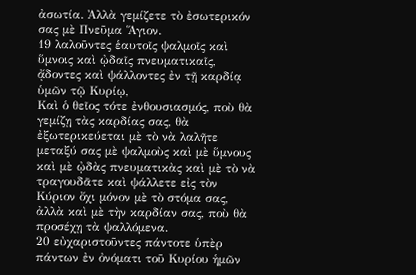ἀσωτία. Ἀλλὰ γεμίζετε τὸ ἐσωτερικόν σας μὲ Πνεῦμα Ἅγιον.
19 λαλοῦντες ἑαυτοῖς ψαλμοῖς καὶ ὕμνοις καὶ ᾠδαῖς πνευματικαῖς, ᾄδοντες καὶ ψάλλοντες ἐν τῇ καρδίᾳ ὑμῶν τῷ Κυρίῳ,
Καὶ ὁ θεῖος τότε ἐνθουσιασμός, ποὺ θὰ γεμίζῃ τὰς καρδίας σας, θὰ ἐξωτερικεύεται μὲ τὸ νὰ λαλῆτε μεταξύ σας μὲ ψαλμοὺς καὶ μὲ ὕμνους καὶ μὲ ᾠδὰς πνευματικὰς καὶ μὲ τὸ νὰ τραγουδᾶτε καὶ ψάλλετε εἰς τὸν Κύριον ὄχι μόνον μὲ τὸ στόμα σας, ἀλλὰ καὶ μὲ τὴν καρδίαν σας, ποὺ θὰ προσέχῃ τὰ ψαλλόμενα.
20 εὐχαριστοῦντες πάντοτε ὑπὲρ πάντων ἐν ὀνόματι τοῦ Κυρίου ἡμῶν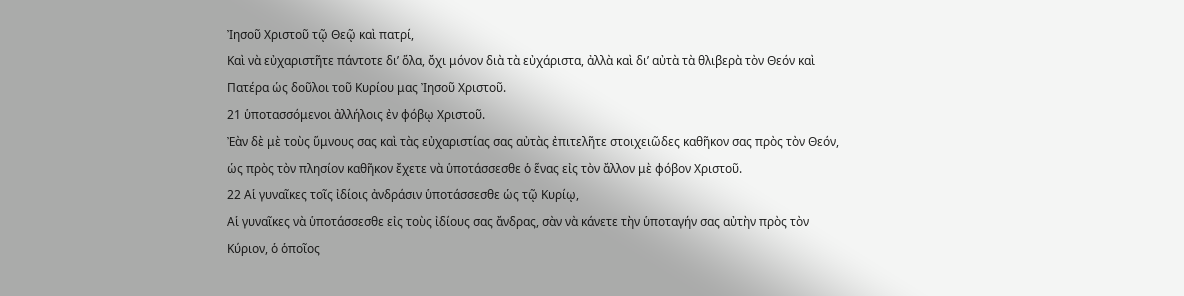Ἰησοῦ Χριστοῦ τῷ Θεῷ καὶ πατρί,
Καὶ νὰ εὐχαριστῆτε πάντοτε δι’ ὅλα, ὄχι μόνον διὰ τὰ εὐχάριστα, ἀλλὰ καὶ δι’ αὐτὰ τὰ θλιβερὰ τὸν Θεόν καὶ Πατέρα ὡς δοῦλοι τοῦ Κυρίου μας Ἰησοῦ Χριστοῦ.
21 ὑποτασσόμενοι ἀλλήλοις ἐν φόβῳ Χριστοῦ.
Ἐὰν δὲ μὲ τοὺς ὕμνους σας καὶ τὰς εὐχαριστίας σας αὐτὰς ἐπιτελῆτε στοιχειῶδες καθῆκον σας πρὸς τὸν Θεόν, ὡς πρὸς τὸν πλησίον καθῆκον ἔχετε νὰ ὑποτάσσεσθε ὁ ἕνας εἰς τὸν ἄλλον μὲ φόβον Χριστοῦ.
22 Αἱ γυναῖκες τοῖς ἰδίοις ἀνδράσιν ὑποτάσσεσθε ὡς τῷ Κυρίῳ,
Αἱ γυναῖκες νὰ ὑποτάσσεσθε εἰς τοὺς ἰδίους σας ἄνδρας, σὰν νὰ κάνετε τὴν ὑποταγήν σας αὐτὴν πρὸς τὸν Κύριον, ὁ ὁποῖος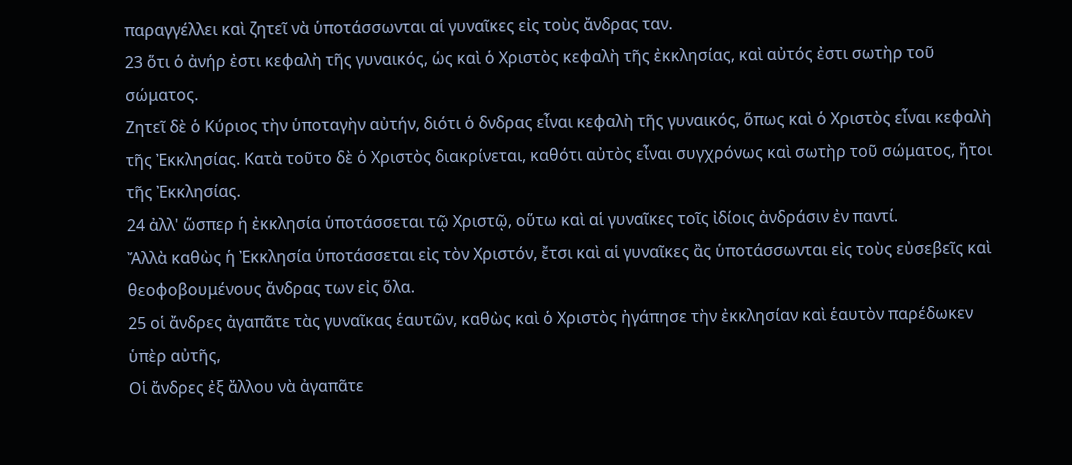παραγγέλλει καὶ ζητεῖ νὰ ὑποτάσσωνται αἱ γυναῖκες εἰς τοὺς ἄνδρας ταν.
23 ὅτι ὁ ἀνήρ ἐστι κεφαλὴ τῆς γυναικός, ὡς καὶ ὁ Χριστὸς κεφαλὴ τῆς ἐκκλησίας, καὶ αὐτός ἐστι σωτὴρ τοῦ σώματος.
Ζητεῖ δὲ ὁ Κύριος τὴν ὑποταγὴν αὐτήν, διότι ὁ δνδρας εἶναι κεφαλὴ τῆς γυναικός, ὅπως καὶ ὁ Χριστὸς εἶναι κεφαλὴ τῆς Ἐκκλησίας. Κατὰ τοῦτο δὲ ὁ Χριστὸς διακρίνεται, καθότι αὐτὸς εἶναι συγχρόνως καὶ σωτὴρ τοῦ σώματος, ἤτοι τῆς Ἐκκλησίας.
24 ἀλλ' ὥσπερ ἡ ἐκκλησία ὑποτάσσεται τῷ Χριστῷ, οὕτω καὶ αἱ γυναῖκες τοῖς ἰδίοις ἀνδράσιν ἐν παντί.
Ἄλλὰ καθὼς ἡ Ἐκκλησία ὑποτάσσεται εἰς τὸν Χριστόν, ἔτσι καὶ αἱ γυναῖκες ἂς ὑποτάσσωνται εἰς τοὺς εὐσεβεῖς καὶ θεοφοβουμένους ἄνδρας των εἰς ὅλα.
25 οἱ ἄνδρες ἀγαπᾶτε τὰς γυναῖκας ἑαυτῶν, καθὼς καὶ ὁ Χριστὸς ἠγάπησε τὴν ἐκκλησίαν καὶ ἑαυτὸν παρέδωκεν ὑπὲρ αὐτῆς,
Οἱ ἄνδρες ἐξ ἄλλου νὰ ἀγαπᾶτε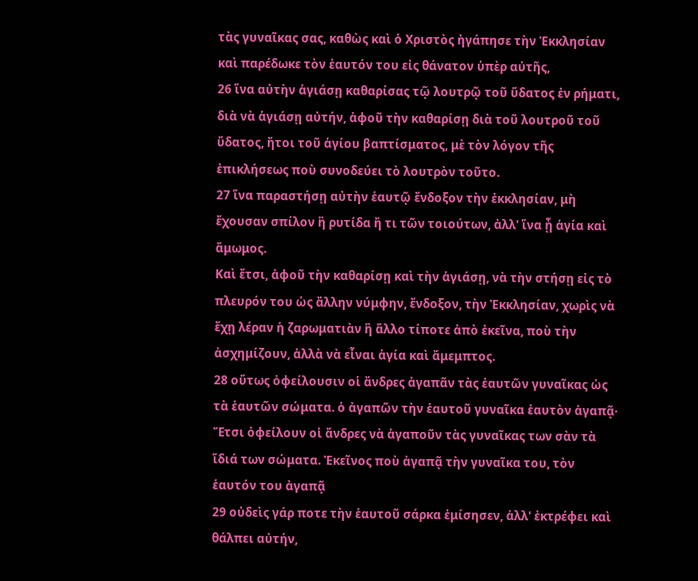τὰς γυναῖκας σας, καθὼς καὶ ὁ Χριστὸς ἠγάπησε τὴν Ἐκκλησίαν καὶ παρέδωκε τὸν ἑαυτόν του εἰς θάνατον ὑπὲρ αὐτῆς,
26 ἵνα αὐτὴν ἁγιάσῃ καθαρίσας τῷ λουτρῷ τοῦ ὕδατος ἐν ρήματι,
διὰ νὰ ἁγιάσῃ αὐτήν, ἀφοῦ τὴν καθαρίσῃ διὰ τοῦ λουτροῦ τοῦ ὕδατος, ἤτοι τοῦ ἁγίου βαπτίσματος, μὲ τὸν λόγον τῆς ἐπικλήσεως ποὺ συνοδεύει τὸ λουτρὸν τοῦτο.
27 ἵνα παραστήσῃ αὐτὴν ἑαυτῷ ἔνδοξον τὴν ἐκκλησίαν, μὴ ἔχουσαν σπίλον ἢ ρυτίδα ἤ τι τῶν τοιούτων, ἀλλ' ἵνα ᾖ ἁγία καὶ ἄμωμος.
Καὶ ἔτσι, ἀφοῦ τὴν καθαρίσῃ καὶ τὴν ἁγιάσῃ, νὰ τὴν στήσῃ εἰς τὸ πλευρόν του ὡς ἄλλην νύμφην, ἔνδοξον, τὴν Ἐκκλησίαν, χωρὶς νὰ ἔχῃ λέραν ἡ ζαρωματιὰν ἢ ἄλλο τίποτε ἀπὸ ἐκεῖνα, ποὺ τὴν ἀσχημίζουν, ἀλλὰ νὰ εἶναι ἁγία καὶ ἄμεμπτος.
28 οὕτως ὀφείλουσιν οἱ ἄνδρες ἀγαπᾶν τὰς ἑαυτῶν γυναῖκας ὡς τὰ ἑαυτῶν σώματα. ὁ ἀγαπῶν τὴν ἑαυτοῦ γυναῖκα ἑαυτὸν ἀγαπᾷ·
Ἔτσι ὀφείλουν οἱ ἄνδρες νὰ ἀγαποῦν τὰς γυναῖκας των σὰν τὰ ἴδιά των σώματα. Ἐκεῖνος ποὺ ἀγαπᾷ τὴν γυναῖκα του, τὸν ἑαυτόν του ἀγαπᾷ
29 οὐδεὶς γάρ ποτε τὴν ἑαυτοῦ σάρκα ἐμίσησεν, ἀλλ' ἐκτρέφει καὶ θάλπει αὐτήν,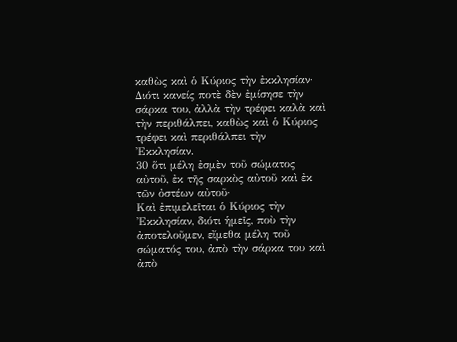καθὼς καὶ ὁ Κύριος τὴν ἐκκλησίαν·
Διότι κανείς ποτὲ δὲν ἐμίσησε τὴν σάρκα του, ἀλλὰ τὴν τρέφει καλὰ καὶ τὴν περιθάλπει, καθὼς καὶ ὁ Κύριος τρέφει καὶ περιθάλπει τὴν Ἐκκλησίαν.
30 ὅτι μέλη ἐσμὲν τοῦ σώματος αὐτοῦ, ἐκ τῆς σαρκὸς αὐτοῦ καὶ ἐκ τῶν ὀστέων αὐτοῦ·
Καὶ ἐπιμελεῖται ὁ Κύριος τὴν Ἐκκλησίαν, διότι ἡμεῖς, ποὺ τὴν ἀποτελοῦμεν, εἴμεθα μέλη τοῦ σώματός του, ἀπὸ τὴν σάρκα του καὶ ἀπὸ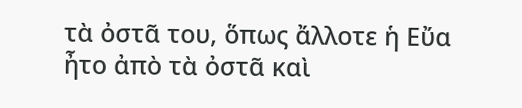τὰ ὀστᾶ του, ὅπως ἄλλοτε ἡ Εὔα ἦτο ἀπὸ τὰ ὀστᾶ καὶ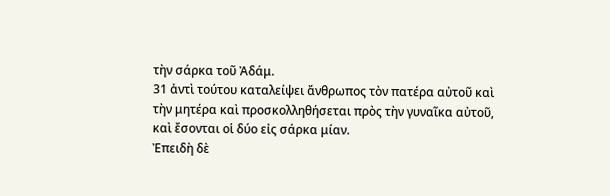τὴν σάρκα τοῦ Ἀδάμ.
31 ἀντὶ τούτου καταλείψει ἄνθρωπος τὸν πατέρα αὐτοῦ καὶ τὴν μητέρα καὶ προσκολληθήσεται πρὸς τὴν γυναῖκα αὐτοῦ, καὶ ἔσονται οἱ δύο εἰς σάρκα μίαν.
Ἐπειδὴ δὲ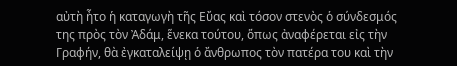αὐτὴ ἦτο ἡ καταγωγὴ τῆς Εὔας καὶ τόσον στενὸς ὁ σύνδεσμός της πρὸς τὸν Ἀδάμ, ἕνεκα τούτου, ὅπως ἀναφέρεται εἰς τὴν Γραφήν, θὰ ἐγκαταλείψῃ ὁ ἄνθρωπος τὸν πατέρα του καὶ τὴν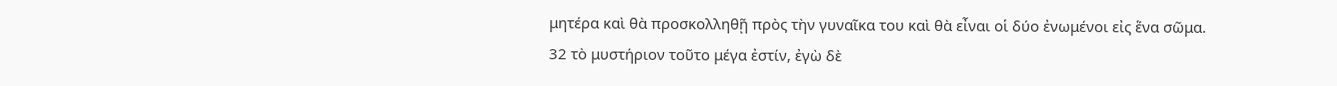μητέρα καὶ θὰ προσκολληθῇ πρὸς τὴν γυναῖκα του καὶ θὰ εἶναι οἱ δύο ἐνωμένοι εἰς ἕνα σῶμα.
32 τὸ μυστήριον τοῦτο μέγα ἐστίν, ἐγὼ δὲ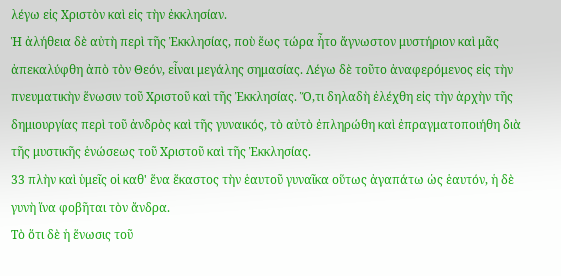λέγω εἰς Χριστὸν καὶ εἰς τὴν ἐκκλησίαν.
Ἡ ἀλήθεια δὲ αὐτὴ περὶ τῆς Ἐκκλησίας, ποὺ ἕως τώρα ἦτο ἄγνωστον μυστήριον καὶ μᾶς ἀπεκαλύφθη ἀπὸ τὸν Θεόν, εἶναι μεγάλης σημασίας. Λέγω δὲ τοῦτο ἀναφερόμενος εἰς τὴν πνευματικὴν ἕνωσιν τοῦ Χριστοῦ καὶ τῆς Ἐκκλησίας. Ὅ,τι δηλαδὴ ἐλέχθη εἰς τὴν ἀρχὴν τῆς δημιουργίας περὶ τοῦ ἀνδρὸς καὶ τῆς γυναικός, τὸ αὐτὸ ἐπληρώθη καὶ ἐπραγματοποιήθη διὰ τῆς μυστικῆς ἑνώσεως τοῦ Χριστοῦ καὶ τῆς Ἐκκλησίας.
33 πλὴν καὶ ὑμεῖς οἱ καθ' ἕνα ἕκαστος τὴν ἑαυτοῦ γυναῖκα οὕτως ἀγαπάτω ὡς ἑαυτόν, ἡ δὲ γυνὴ ἵνα φοβῆται τὸν ἄνδρα.
Τὸ ὅτι δὲ ἡ ἕνωσις τοῦ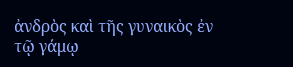ἀνδρὸς καὶ τῆς γυναικὸς ἐν τῷ γάμῳ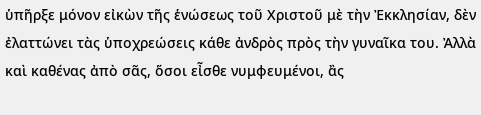ὑπῆρξε μόνον εἰκὼν τῆς ἑνώσεως τοῦ Χριστοῦ μὲ τὴν Ἐκκλησίαν, δὲν ἐλαττώνει τὰς ὑποχρεώσεις κάθε ἀνδρὸς πρὸς τὴν γυναῖκα του. Ἀλλὰ καὶ καθένας ἀπὸ σᾶς, ὅσοι εἶσθε νυμφευμένοι, ἂς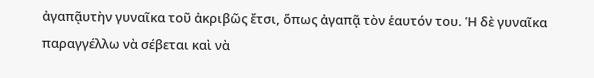ἀγαπᾷυτὴν γυναῖκα τοῦ ἀκριβῶς ἔτσι, ὅπως ἀγαπᾷ τὸν ἑαυτόν του. Ἡ δὲ γυναῖκα παραγγέλλω νὰ σέβεται καὶ νὰ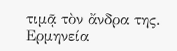τιμᾷ τὸν ἄνδρα της.
Ερμηνεία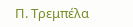Π. Τρεμπέλα